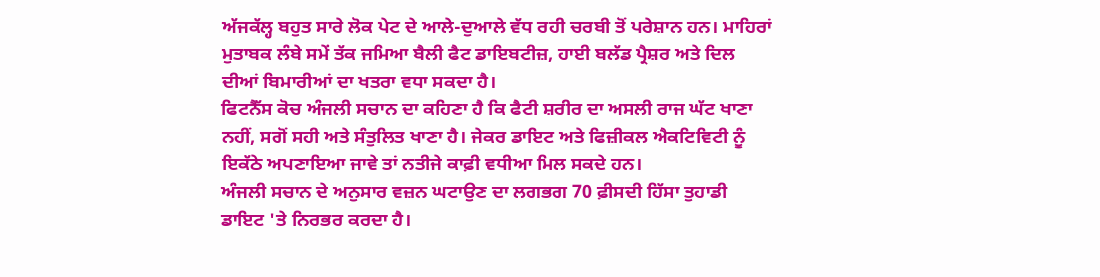ਅੱਜਕੱਲ੍ਹ ਬਹੁਤ ਸਾਰੇ ਲੋਕ ਪੇਟ ਦੇ ਆਲੇ-ਦੁਆਲੇ ਵੱਧ ਰਹੀ ਚਰਬੀ ਤੋਂ ਪਰੇਸ਼ਾਨ ਹਨ। ਮਾਹਿਰਾਂ ਮੁਤਾਬਕ ਲੰਬੇ ਸਮੇਂ ਤੱਕ ਜਮਿਆ ਬੈਲੀ ਫੈਟ ਡਾਇਬਟੀਜ਼, ਹਾਈ ਬਲੱਡ ਪ੍ਰੈਸ਼ਰ ਅਤੇ ਦਿਲ ਦੀਆਂ ਬਿਮਾਰੀਆਂ ਦਾ ਖਤਰਾ ਵਧਾ ਸਕਦਾ ਹੈ।
ਫਿਟਨੈੱਸ ਕੋਚ ਅੰਜਲੀ ਸਚਾਨ ਦਾ ਕਹਿਣਾ ਹੈ ਕਿ ਫੈਟੀ ਸ਼ਰੀਰ ਦਾ ਅਸਲੀ ਰਾਜ ਘੱਟ ਖਾਣਾ ਨਹੀਂ, ਸਗੋਂ ਸਹੀ ਅਤੇ ਸੰਤੁਲਿਤ ਖਾਣਾ ਹੈ। ਜੇਕਰ ਡਾਇਟ ਅਤੇ ਫਿਜ਼ੀਕਲ ਐਕਟਿਵਿਟੀ ਨੂੰ ਇਕੱਠੇ ਅਪਣਾਇਆ ਜਾਵੇ ਤਾਂ ਨਤੀਜੇ ਕਾਫ਼ੀ ਵਧੀਆ ਮਿਲ ਸਕਦੇ ਹਨ।
ਅੰਜਲੀ ਸਚਾਨ ਦੇ ਅਨੁਸਾਰ ਵਜ਼ਨ ਘਟਾਉਣ ਦਾ ਲਗਭਗ 70 ਫ਼ੀਸਦੀ ਹਿੱਸਾ ਤੁਹਾਡੀ ਡਾਇਟ 'ਤੇ ਨਿਰਭਰ ਕਰਦਾ ਹੈ।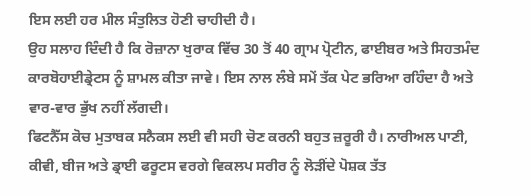ਇਸ ਲਈ ਹਰ ਮੀਲ ਸੰਤੁਲਿਤ ਹੋਣੀ ਚਾਹੀਦੀ ਹੈ।
ਉਹ ਸਲਾਹ ਦਿੰਦੀ ਹੈ ਕਿ ਰੋਜ਼ਾਨਾ ਖੁਰਾਕ ਵਿੱਚ 30 ਤੋਂ 40 ਗ੍ਰਾਮ ਪ੍ਰੋਟੀਨ, ਫਾਈਬਰ ਅਤੇ ਸਿਹਤਮੰਦ ਕਾਰਬੋਹਾਈਡ੍ਰੇਟਸ ਨੂੰ ਸ਼ਾਮਲ ਕੀਤਾ ਜਾਵੇ। ਇਸ ਨਾਲ ਲੰਬੇ ਸਮੇਂ ਤੱਕ ਪੇਟ ਭਰਿਆ ਰਹਿੰਦਾ ਹੈ ਅਤੇ ਵਾਰ-ਵਾਰ ਭੁੱਖ ਨਹੀਂ ਲੱਗਦੀ।
ਫਿਟਨੈੱਸ ਕੋਚ ਮੁਤਾਬਕ ਸਨੈਕਸ ਲਈ ਵੀ ਸਹੀ ਚੋਣ ਕਰਨੀ ਬਹੁਤ ਜ਼ਰੂਰੀ ਹੈ। ਨਾਰੀਅਲ ਪਾਣੀ, ਕੀਵੀ, ਬੀਜ ਅਤੇ ਡ੍ਰਾਈ ਫਰੂਟਸ ਵਰਗੇ ਵਿਕਲਪ ਸਰੀਰ ਨੂੰ ਲੋੜੀਂਦੇ ਪੋਸ਼ਕ ਤੱਤ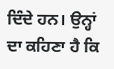ਦਿੰਦੇ ਹਨ। ਉਨ੍ਹਾਂ ਦਾ ਕਹਿਣਾ ਹੈ ਕਿ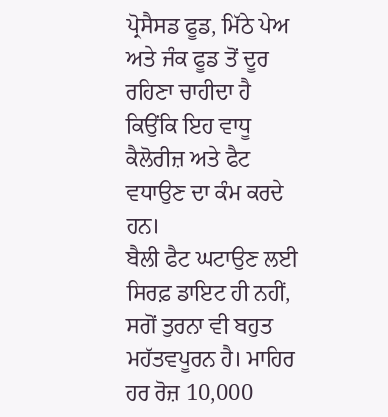ਪ੍ਰੋਸੈਸਡ ਫੂਡ, ਮਿੱਠੇ ਪੇਅ ਅਤੇ ਜੰਕ ਫੂਡ ਤੋਂ ਦੂਰ ਰਹਿਣਾ ਚਾਹੀਦਾ ਹੈ ਕਿਉਂਕਿ ਇਹ ਵਾਧੂ ਕੈਲੋਰੀਜ਼ ਅਤੇ ਫੈਟ ਵਧਾਉਣ ਦਾ ਕੰਮ ਕਰਦੇ ਹਨ।
ਬੈਲੀ ਫੈਟ ਘਟਾਉਣ ਲਈ ਸਿਰਫ਼ ਡਾਇਟ ਹੀ ਨਹੀਂ, ਸਗੋਂ ਤੁਰਨਾ ਵੀ ਬਹੁਤ ਮਹੱਤਵਪੂਰਨ ਹੈ। ਮਾਹਿਰ ਹਰ ਰੋਜ਼ 10,000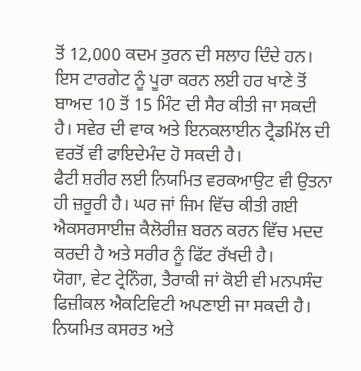ਤੋਂ 12,000 ਕਦਮ ਤੁਰਨ ਦੀ ਸਲਾਹ ਦਿੰਦੇ ਹਨ। ਇਸ ਟਾਰਗੇਟ ਨੂੰ ਪੂਰਾ ਕਰਨ ਲਈ ਹਰ ਖਾਣੇ ਤੋਂ ਬਾਅਦ 10 ਤੋਂ 15 ਮਿੰਟ ਦੀ ਸੈਰ ਕੀਤੀ ਜਾ ਸਕਦੀ ਹੈ। ਸਵੇਰ ਦੀ ਵਾਕ ਅਤੇ ਇਨਕਲਾਈਨ ਟ੍ਰੈਡਮਿੱਲ ਦੀ ਵਰਤੋਂ ਵੀ ਫਾਇਦੇਮੰਦ ਹੋ ਸਕਦੀ ਹੈ।
ਫੈਟੀ ਸ਼ਰੀਰ ਲਈ ਨਿਯਮਿਤ ਵਰਕਆਉਟ ਵੀ ਉਤਨਾ ਹੀ ਜ਼ਰੂਰੀ ਹੈ। ਘਰ ਜਾਂ ਜਿਮ ਵਿੱਚ ਕੀਤੀ ਗਈ ਐਕਸਰਸਾਈਜ਼ ਕੈਲੋਰੀਜ਼ ਬਰਨ ਕਰਨ ਵਿੱਚ ਮਦਦ ਕਰਦੀ ਹੈ ਅਤੇ ਸਰੀਰ ਨੂੰ ਫਿੱਟ ਰੱਖਦੀ ਹੈ।
ਯੋਗਾ, ਵੇਟ ਟ੍ਰੇਨਿੰਗ, ਤੈਰਾਕੀ ਜਾਂ ਕੋਈ ਵੀ ਮਨਪਸੰਦ ਫਿਜ਼ੀਕਲ ਐਕਟਿਵਿਟੀ ਅਪਣਾਈ ਜਾ ਸਕਦੀ ਹੈ। ਨਿਯਮਿਤ ਕਸਰਤ ਅਤੇ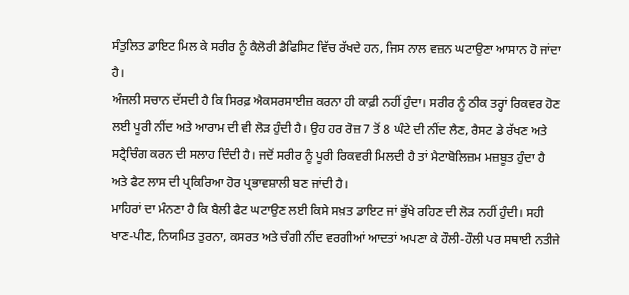ਸੰਤੁਲਿਤ ਡਾਇਟ ਮਿਲ ਕੇ ਸਰੀਰ ਨੂੰ ਕੈਲੋਰੀ ਡੈਫਿਸਿਟ ਵਿੱਚ ਰੱਖਦੇ ਹਨ, ਜਿਸ ਨਾਲ ਵਜ਼ਨ ਘਟਾਉਣਾ ਆਸਾਨ ਹੋ ਜਾਂਦਾ ਹੈ।
ਅੰਜਲੀ ਸਚਾਨ ਦੱਸਦੀ ਹੈ ਕਿ ਸਿਰਫ਼ ਐਕਸਰਸਾਈਜ਼ ਕਰਨਾ ਹੀ ਕਾਫ਼ੀ ਨਹੀਂ ਹੁੰਦਾ। ਸਰੀਰ ਨੂੰ ਠੀਕ ਤਰ੍ਹਾਂ ਰਿਕਵਰ ਹੋਣ ਲਈ ਪੂਰੀ ਨੀਂਦ ਅਤੇ ਆਰਾਮ ਦੀ ਵੀ ਲੋੜ ਹੁੰਦੀ ਹੈ। ਉਹ ਹਰ ਰੋਜ਼ 7 ਤੋਂ 8 ਘੰਟੇ ਦੀ ਨੀਂਦ ਲੈਣ, ਰੈਸਟ ਡੇ ਰੱਖਣ ਅਤੇ ਸਟ੍ਰੈਚਿੰਗ ਕਰਨ ਦੀ ਸਲਾਹ ਦਿੰਦੀ ਹੈ। ਜਦੋਂ ਸਰੀਰ ਨੂੰ ਪੂਰੀ ਰਿਕਵਰੀ ਮਿਲਦੀ ਹੈ ਤਾਂ ਮੈਟਾਬੋਲਿਜ਼ਮ ਮਜ਼ਬੂਤ ਹੁੰਦਾ ਹੈ ਅਤੇ ਫੈਟ ਲਾਸ ਦੀ ਪ੍ਰਕਿਰਿਆ ਹੋਰ ਪ੍ਰਭਾਵਸ਼ਾਲੀ ਬਣ ਜਾਂਦੀ ਹੈ।
ਮਾਹਿਰਾਂ ਦਾ ਮੰਨਣਾ ਹੈ ਕਿ ਬੈਲੀ ਫੈਟ ਘਟਾਉਣ ਲਈ ਕਿਸੇ ਸਖ਼ਤ ਡਾਇਟ ਜਾਂ ਭੁੱਖੇ ਰਹਿਣ ਦੀ ਲੋੜ ਨਹੀਂ ਹੁੰਦੀ। ਸਹੀ ਖਾਣ-ਪੀਣ, ਨਿਯਮਿਤ ਤੁਰਨਾ, ਕਸਰਤ ਅਤੇ ਚੰਗੀ ਨੀਂਦ ਵਰਗੀਆਂ ਆਦਤਾਂ ਅਪਣਾ ਕੇ ਹੌਲੀ-ਹੌਲੀ ਪਰ ਸਥਾਈ ਨਤੀਜੇ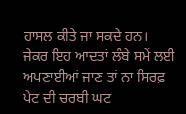ਹਾਸਲ ਕੀਤੇ ਜਾ ਸਕਦੇ ਹਨ।
ਜੇਕਰ ਇਹ ਆਦਤਾਂ ਲੰਬੇ ਸਮੇਂ ਲਈ ਅਪਣਾਈਆਂ ਜਾਣ ਤਾਂ ਨਾ ਸਿਰਫ਼ ਪੇਟ ਦੀ ਚਰਬੀ ਘਟ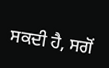ਸਕਦੀ ਹੈ, ਸਗੋਂ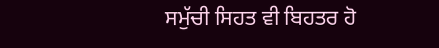ਸਮੁੱਚੀ ਸਿਹਤ ਵੀ ਬਿਹਤਰ ਹੋ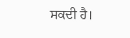ਸਕਦੀ ਹੈ।